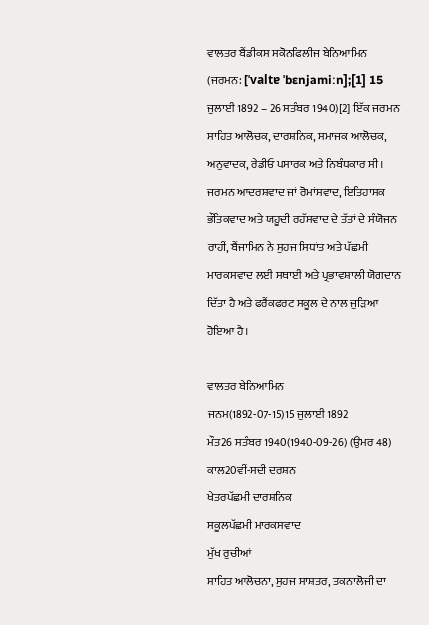ਵਾਲਤਰ ਬੈਂਡੀਕਸ ਸਕੋਨਫਿਲੀਜ ਬੇਨਿਆਮਿਨ (ਜਰਮਨ: [ˈvaltɐ ˈbɛnjamiːn];[1] 15 ਜੁਲਾਈ 1892 – 26 ਸਤੰਬਰ 1940)[2] ਇੱਕ ਜਰਮਨ ਸਾਹਿਤ ਆਲੋਚਕ, ਦਾਰਸ਼ਨਿਕ, ਸਮਾਜਕ ਆਲੋਚਕ, ਅਨੁਵਾਦਕ, ਰੇਡੀਓ ਪਸਾਰਕ ਅਤੇ ਨਿਬੰਧਕਾਰ ਸੀ। ਜਰਮਨ ਆਦਰਸ਼ਵਾਦ ਜਾਂ ਰੋਮਾਂਸਵਾਦ, ਇਤਿਹਾਸਕ ਭੌਤਿਕਵਾਦ ਅਤੇ ਯਹੂਦੀ ਰਹੱਸਵਾਦ ਦੇ ਤੱਤਾਂ ਦੇ ਸੰਯੋਜਨ ਰਾਹੀਂ, ਬੈਂਜਾਮਿਨ ਨੇ ਸੁਹਜ ਸਿਧਾਂਤ ਅਤੇ ਪੱਛਮੀ ਮਾਰਕਸਵਾਦ ਲਈ ਸਥਾਈ ਅਤੇ ਪ੍ਰਭਾਵਸ਼ਾਲੀ ਯੋਗਦਾਨ ਦਿੱਤਾ ਹੈ ਅਤੇ ਫਰੈਂਕਫਰਟ ਸਕੂਲ ਦੇ ਨਾਲ ਜੁੜਿਆ ਹੋਇਆ ਹੈ।

ਵਾਲਤਰ ਬੇਨਿਆਮਿਨ
ਜਨਮ(1892-07-15)15 ਜੁਲਾਈ 1892
ਮੌਤ26 ਸਤੰਬਰ 1940(1940-09-26) (ਉਮਰ 48)
ਕਾਲ20ਵੀਂ-ਸਦੀ ਦਰਸ਼ਨ
ਖੇਤਰਪੱਛਮੀ ਦਾਰਸ਼ਨਿਕ
ਸਕੂਲਪੱਛਮੀ ਮਾਰਕਸਵਾਦ
ਮੁੱਖ ਰੁਚੀਆਂ
ਸਾਹਿਤ ਆਲੋਚਨਾ, ਸੁਹਜ ਸਾਸ਼ਤਰ, ਤਕਨਾਲੋਜੀ ਦਾ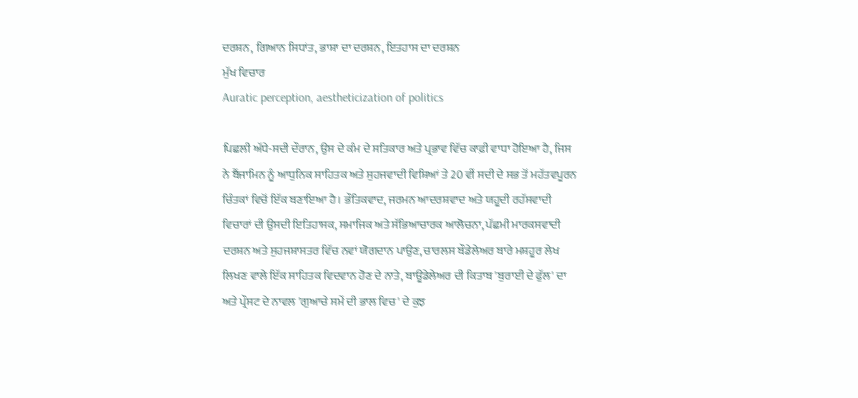ਦਰਸ਼ਨ, ਗਿਆਨ ਸਿਧਾਂਤ, ਭਾਸ਼ਾ ਦਾ ਦਰਸ਼ਨ, ਇਤਹਾਸ ਦਾ ਦਰਸ਼ਨ
ਮੁੱਖ ਵਿਚਾਰ
Auratic perception, aestheticization of politics

ਪਿਛਲੀ ਅੱਧੇ-ਸਦੀ ਦੌਰਾਨ, ਉਸ ਦੇ ਕੰਮ ਦੇ ਸਤਿਕਾਰ ਅਤੇ ਪ੍ਰਭਾਵ ਵਿੱਚ ਕਾਫ਼ੀ ਵਾਧਾ ਹੋਇਆ ਹੈ, ਜਿਸ ਨੇ ਬੈਂਜਾਮਿਨ ਨੂੰ ਆਧੁਨਿਕ ਸਾਹਿਤਕ ਅਤੇ ਸੁਹਜਵਾਦੀ ਵਿਸ਼ਿਆਂ ਤੇ 20 ਵੀਂ ਸਦੀ ਦੇ ਸਭ ਤੋਂ ਮਹੱਤਵਪੂਰਨ ਚਿੰਤਕਾਂ ਵਿਚੋਂ ਇੱਕ ਬਣਾਇਆ ਹੈ। ਭੌਤਿਕਵਾਦ, ਜਰਮਨ ਆਦਰਸ਼ਵਾਦ ਅਤੇ ਯਹੂਦੀ ਰਹੱਸਵਾਦੀ ਵਿਚਾਰਾਂ ਦੀ ਉਸਦੀ ਇਤਿਹਾਸਕ, ਸਮਾਜਿਕ ਅਤੇ ਸੱਭਿਆਚਾਰਕ ਆਲੋਚਨਾ, ਪੱਛਮੀ ਮਾਰਕਸਵਾਦੀ ਦਰਸ਼ਨ ਅਤੇ ਸੁਹਜਸ਼ਾਸਤਰ ਵਿੱਚ ਨਵਾਂ ਯੋਗਦਾਨ ਪਾਉਣ, ਚਾਰਲਸ ਬੌਡੇਲੇਅਰ ਬਾਰੇ ਮਸ਼ਹੂਰ ਲੇਖ ਲਿਖਣ ਵਾਲੇ ਇੱਕ ਸਾਹਿਤਕ ਵਿਦਵਾਨ ਹੋਣ ਦੇ ਨਾਤੇ, ਬਾਊਡੇਲੇਅਰ ਦੀ ਕਿਤਾਬ 'ਬੁਰਾਈ ਦੇ ਫੁੱਲ' ਦਾ ਅਤੇ ਪ੍ਰੌਸਟ ਦੇ ਨਾਵਲ 'ਗੁਆਚੇ ਸਮੇਂ ਦੀ ਭਾਲ ਵਿਚ' ਦੇ ਕੁਝ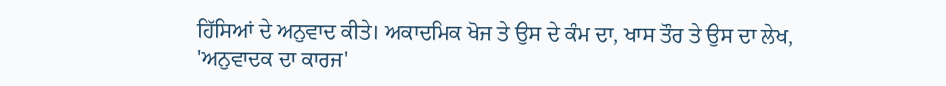ਹਿੱਸਿਆਂ ਦੇ ਅਨੁਵਾਦ ਕੀਤੇ। ਅਕਾਦਮਿਕ ਖੋਜ ਤੇ ਉਸ ਦੇ ਕੰਮ ਦਾ, ਖਾਸ ਤੌਰ ਤੇ ਉਸ ਦਾ ਲੇਖ, 'ਅਨੁਵਾਦਕ ਦਾ ਕਾਰਜ'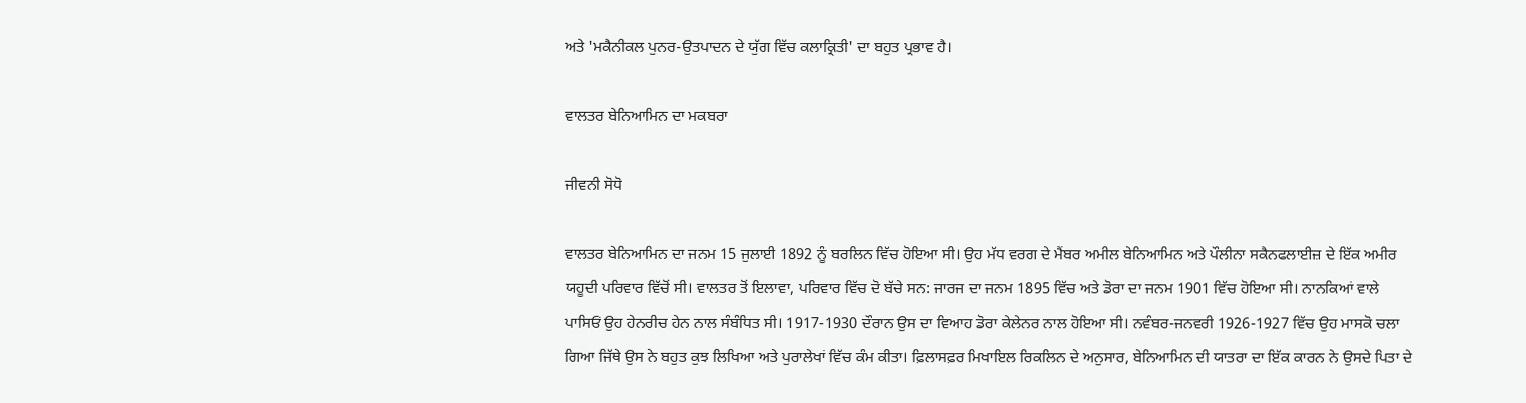ਅਤੇ 'ਮਕੈਨੀਕਲ ਪੁਨਰ-ਉਤਪਾਦਨ ਦੇ ਯੁੱਗ ਵਿੱਚ ਕਲਾਕ੍ਰਿਤੀ' ਦਾ ਬਹੁਤ ਪ੍ਰਭਾਵ ਹੈ।

ਵਾਲਤਰ ਬੇਨਿਆਮਿਨ ਦਾ ਮਕਬਰਾ

ਜੀਵਨੀ ਸੋਧੋ

ਵਾਲਤਰ ਬੇਨਿਆਮਿਨ ਦਾ ਜਨਮ 15 ਜੁਲਾਈ 1892 ਨੂੰ ਬਰਲਿਨ ਵਿੱਚ ਹੋਇਆ ਸੀ। ਉਹ ਮੱਧ ਵਰਗ ਦੇ ਮੈਂਬਰ ਅਮੀਲ ਬੇਨਿਆਮਿਨ ਅਤੇ ਪੌਲੀਨਾ ਸਕੈਨਫਲਾਈਜ਼ ਦੇ ਇੱਕ ਅਮੀਰ ਯਹੂਦੀ ਪਰਿਵਾਰ ਵਿੱਚੋਂ ਸੀ। ਵਾਲਤਰ ਤੋਂ ਇਲਾਵਾ, ਪਰਿਵਾਰ ਵਿੱਚ ਦੋ ਬੱਚੇ ਸਨ: ਜਾਰਜ ਦਾ ਜਨਮ 1895 ਵਿੱਚ ਅਤੇ ਡੋਰਾ ਦਾ ਜਨਮ 1901 ਵਿੱਚ ਹੋਇਆ ਸੀ। ਨਾਨਕਿਆਂ ਵਾਲੇ ਪਾਸਿਓਂ ਉਹ ਹੇਨਰੀਚ ਹੇਨ ਨਾਲ ਸੰਬੰਧਿਤ ਸੀ। 1917-1930 ਦੌਰਾਨ ਉਸ ਦਾ ਵਿਆਹ ਡੋਰਾ ਕੇਲੇਨਰ ਨਾਲ ਹੋਇਆ ਸੀ। ਨਵੰਬਰ-ਜਨਵਰੀ 1926-1927 ਵਿੱਚ ਉਹ ਮਾਸਕੋ ਚਲਾ ਗਿਆ ਜਿੱਥੇ ਉਸ ਨੇ ਬਹੁਤ ਕੁਝ ਲਿਖਿਆ ਅਤੇ ਪੁਰਾਲੇਖਾਂ ਵਿੱਚ ਕੰਮ ਕੀਤਾ। ਫ਼ਿਲਾਸਫ਼ਰ ਮਿਖਾਇਲ ਰਿਕਲਿਨ ਦੇ ਅਨੁਸਾਰ, ਬੇਨਿਆਮਿਨ ਦੀ ਯਾਤਰਾ ਦਾ ਇੱਕ ਕਾਰਨ ਨੇ ਉਸਦੇ ਪਿਤਾ ਦੇ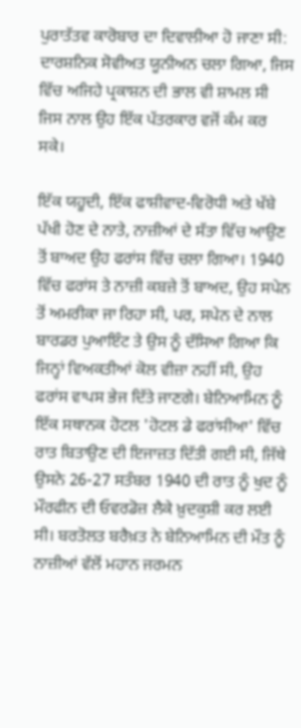ਪੁਰਾਤੱਤਵ ਕਾਰੋਬਾਰ ਦਾ ਦਿਵਾਲੀਆ ਹੋ ਜਾਣਾ ਸੀ: ਦਾਰਸ਼ਨਿਕ ਸੋਵੀਅਤ ਯੂਨੀਅਨ ਚਲਾ ਗਿਆ, ਜਿਸ ਵਿੱਚ ਅਜਿਹੇ ਪ੍ਰਕਾਸ਼ਨ ਦੀ ਭਾਲ ਵੀ ਸ਼ਾਮਲ ਸੀ ਜਿਸ ਨਾਲ ਉਹ ਇੱਕ ਪੱਤਰਕਾਰ ਵਜੋਂ ਕੰਮ ਕਰ ਸਕੇ।

ਇੱਕ ਯਹੂਦੀ, ਇੱਕ ਫਾਸ਼ੀਵਾਦ-ਵਿਰੋਧੀ ਅਤੇ ਖੱਬੇ ਪੱਖੀ ਹੋਣ ਦੇ ਨਾਤੇ, ਨਾਜ਼ੀਆਂ ਦੇ ਸੱਤਾ ਵਿੱਚ ਆਉਣ ਤੋਂ ਬਾਅਦ ਉਹ ਫਰਾਂਸ ਵਿੱਚ ਚਲਾ ਗਿਆ। 1940 ਵਿੱਚ ਫਰਾਂਸ ਤੇ ਨਾਜ਼ੀ ਕਬਜ਼ੇ ਤੋਂ ਬਾਅਦ, ਉਹ ਸਪੇਨ ਤੋਂ ਅਮਰੀਕਾ ਜਾ ਰਿਹਾ ਸੀ, ਪਰ, ਸਪੇਨ ਦੇ ਨਾਲ ਬਾਰਡਰ ਪੁਆਇੰਟ ਤੇ ਉਸ ਨੂੰ ਦੱਸਿਆ ਗਿਆ ਕਿ ਜਿਨ੍ਹਾਂ ਵਿਅਕਤੀਆਂ ਕੋਲ ਵੀਜ਼ਾ ਨਹੀਂ ਸੀ, ਉਹ ਫਰਾਂਸ ਵਾਪਸ ਭੇਜ ਦਿੱਤੇ ਜਾਣਗੇ। ਬੇਨਿਆਮਿਨ ਨੂੰ ਇੱਕ ਸਥਾਨਕ ਹੋਟਲ 'ਹੋਟਲ ਡੇ ਫਰਾਂਸੀਆ' ਵਿੱਚ ਰਾਤ ਬਿਤਾਉਣ ਦੀ ਇਜਾਜ਼ਤ ਦਿੱਤੀ ਗਈ ਸੀ, ਜਿੱਥੇ ਉਸਨੇ 26-27 ਸਤੰਬਰ 1940 ਦੀ ਰਾਤ ਨੂੰ ਖੁਦ ਨੂੰ ਮੌਰਫੀਨ ਦੀ ਓਵਰਡੋਜ਼ ਲੈਕੇ ਖ਼ੁਦਕੁਸ਼ੀ ਕਰ ਲਈ ਸੀ। ਬਰਤੋਲਤ ਬਰੈਖ਼ਤ ਨੇ ਬੇਨਿਆਮਿਨ ਦੀ ਮੌਤ ਨੂੰ ਨਾਜ਼ੀਆਂ ਵੱਲੋਂ ਮਹਾਨ ਜਰਮਨ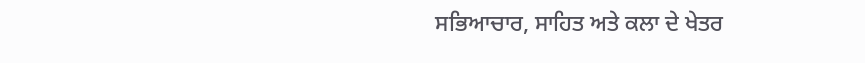ਸਭਿਆਚਾਰ, ਸਾਹਿਤ ਅਤੇ ਕਲਾ ਦੇ ਖੇਤਰ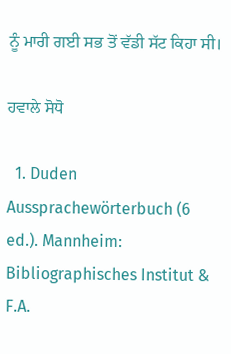ਨੂੰ ਮਾਰੀ ਗਈ ਸਭ ਤੋਂ ਵੱਡੀ ਸੱਟ ਕਿਹਾ ਸੀ।

ਹਵਾਲੇ ਸੋਧੋ

  1. Duden Aussprachewörterbuch (6 ed.). Mannheim: Bibliographisches Institut & F.A.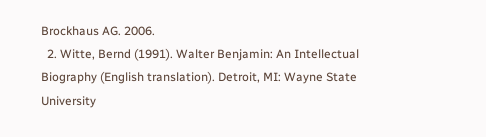Brockhaus AG. 2006.
  2. Witte, Bernd (1991). Walter Benjamin: An Intellectual Biography (English translation). Detroit, MI: Wayne State University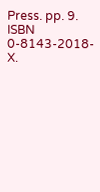Press. pp. 9. ISBN 0-8143-2018-X.